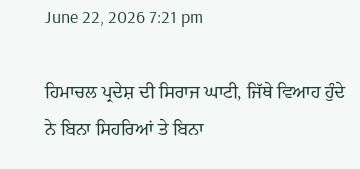June 22, 2026 7:21 pm

ਹਿਮਾਚਲ ਪ੍ਰਦੇਸ਼ ਦੀ ਸਿਰਾਜ ਘਾਟੀ, ਜਿੱਥੇ ਵਿਆਹ ਹੁੰਦੇ ਨੇ ਬਿਨਾ ਸਿਹਰਿਆਂ ਤੇ ਬਿਨਾ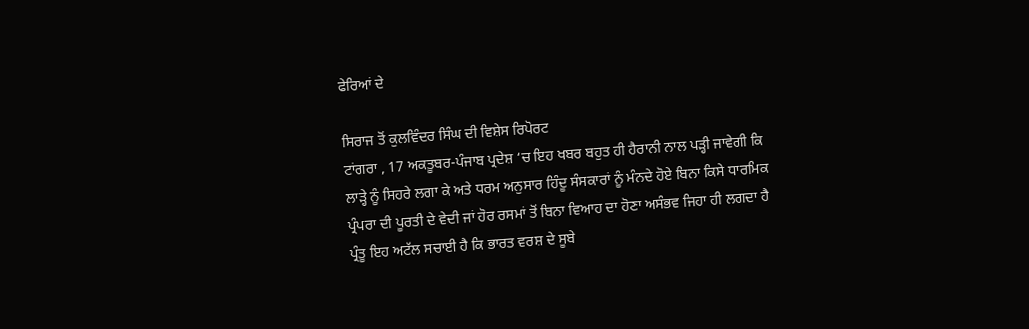ਫੇਰਿਆਂ ਦੇ

ਸਿਰਾਜ ਤੋਂ ਕੁਲਵਿੰਦਰ ਸਿੰਘ ਦੀ ਵਿਸ਼ੇਸ ਰਿਪੋਰਟ
ਟਾਂਗਰਾ , 17 ਅਕਤੂਬਰ-ਪੰਜਾਬ ਪ੍ਰਦੇਸ਼ ‘ਚ ਇਹ ਖਬਰ ਬਹੁਤ ਹੀ ਹੈਰਾਨੀ ਨਾਲ ਪੜ੍ਹੀ ਜਾਵੇਗੀ ਕਿ ਲਾੜ੍ਹੇ ਨੂੰ ਸਿਹਰੇ ਲਗਾ ਕੇ ਅਤੇ ਧਰਮ ਅਨੁਸਾਰ ਹਿੰਦੂ ਸੰਸਕਾਰਾਂ ਨੂੰ ਮੰਨਦੇ ਹੋਏ ਬਿਨਾ ਕਿਸੇ ਧਾਰਮਿਕ ਪ੍ਰੰਪਰਾ ਦੀ ਪੂਰਤੀ ਦੇ ਵੇਦੀ ਜਾਂ ਹੋਰ ਰਸਮਾਂ ਤੋਂ ਬਿਨਾ ਵਿਆਹ ਦਾ ਹੋਣਾ ਅਸੰਭਵ ਜਿਹਾ ਹੀ ਲਗਦਾ ਹੈ ਪ੍ਰੰਤੂ ਇਹ ਅਟੱਲ ਸਚਾਈ ਹੈ ਕਿ ਭਾਰਤ ਵਰਸ਼ ਦੇ ਸੂਬੇ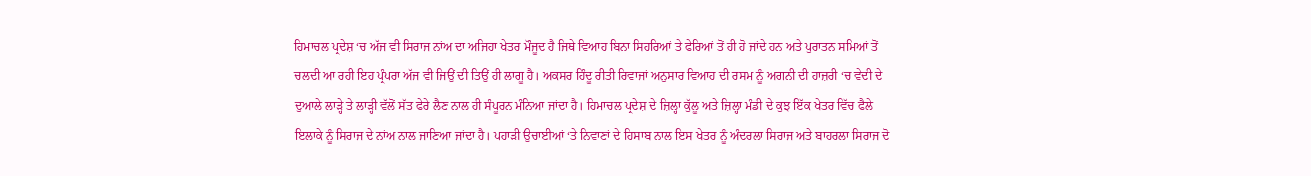ਹਿਮਾਚਲ ਪ੍ਰਦੇਸ਼ ‘ਚ ਅੱਜ ਵੀ ਸਿਰਾਜ ਨਾਂਅ ਦਾ ਅਜਿਹਾ ਖੇਤਰ ਮੌਜੂਦ ਹੈ ਜਿਥੇ ਵਿਆਹ ਬਿਨਾ ਸਿਹਰਿਆਂ ਤੇ ਫੇਰਿਆਂ ਤੋਂ ਹੀ ਹੋ ਜਾਂਦੇ ਹਨ ਅਤੇ ਪੁਰਾਤਨ ਸਮਿਆਂ ਤੋਂ ਚਲਦੀ ਆ ਰਹੀ ਇਹ ਪ੍ਰੰਪਰਾ ਅੱਜ ਵੀ ਜਿਉਂ ਦੀ ਤਿਉਂ ਹੀ ਲਾਗੂ ਹੈ। ਅਕਸਰ ਹਿੰਦੂ ਰੀਤੀ ਰਿਵਾਜਾਂ ਅਨੁਸਾਰ ਵਿਆਹ ਦੀ ਰਸਮ ਨੂੰ ਅਗਨੀ ਦੀ ਹਾਜ਼ਰੀ ‘ਚ ਵੇਦੀ ਦੇ ਦੁਆਲੇ ਲਾੜ੍ਹੇ ਤੇ ਲਾੜ੍ਹੀ ਵੱਲੋਂ ਸੱਤ ਫੇਰੇ ਲੈਣ ਨਾਲ ਹੀ ਸੰਪੂਰਨ ਮੰਨਿਆ ਜਾਂਦਾ ਹੈ। ਹਿਮਾਚਲ ਪ੍ਰਦੇਸ਼ ਦੇ ਜ਼ਿਲ੍ਹਾ ਕੁੱਲੂ ਅਤੇ ਜ਼ਿਲ੍ਹਾ ਮੰਡੀ ਦੇ ਕੁਝ ਇੱਕ ਖੇਤਰ ਵਿੱਚ ਫੈਲੇ ਇਲਾਕੇ ਨੂੰ ਸਿਰਾਜ ਦੇ ਨਾਂਅ ਨਾਲ ਜਾਣਿਆ ਜਾਂਦਾ ਹੈ। ਪਹਾੜੀ ਉਚਾਈਆਂ ‘ਤੇ ਨਿਵਾਣਾਂ ਦੇ ਹਿਸਾਬ ਨਾਲ ਇਸ ਖੇਤਰ ਨੂੰ ਅੰਦਰਲਾ ਸਿਰਾਜ ਅਤੇ ਬਾਹਰਲਾ ਸਿਰਾਜ ਦੋ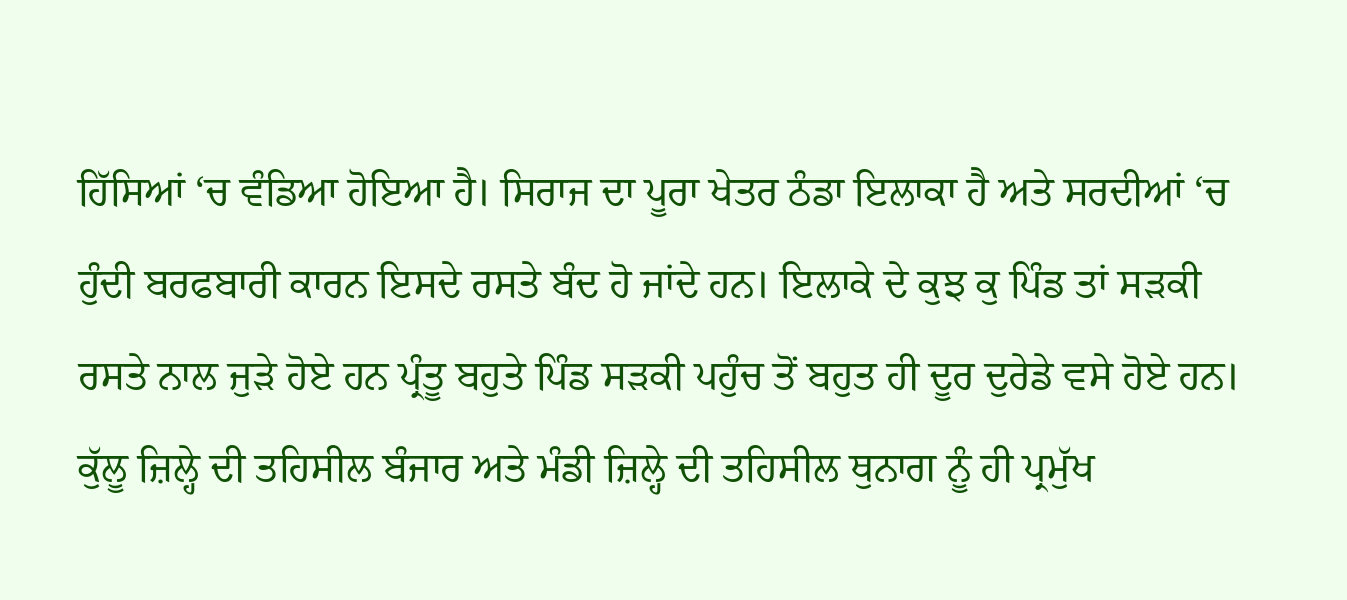ਹਿੱਸਿਆਂ ‘ਚ ਵੰਡਿਆ ਹੋਇਆ ਹੈ। ਸਿਰਾਜ ਦਾ ਪੂਰਾ ਖੇਤਰ ਠੰਡਾ ਇਲਾਕਾ ਹੈ ਅਤੇ ਸਰਦੀਆਂ ‘ਚ ਹੁੰਦੀ ਬਰਫਬਾਰੀ ਕਾਰਨ ਇਸਦੇ ਰਸਤੇ ਬੰਦ ਹੋ ਜਾਂਦੇ ਹਨ। ਇਲਾਕੇ ਦੇ ਕੁਝ ਕੁ ਪਿੰਡ ਤਾਂ ਸੜਕੀ ਰਸਤੇ ਨਾਲ ਜੁੜੇ ਹੋਏ ਹਨ ਪ੍ਰੰਤੂ ਬਹੁਤੇ ਪਿੰਡ ਸੜਕੀ ਪਹੁੰਚ ਤੋਂ ਬਹੁਤ ਹੀ ਦੂਰ ਦੁਰੇਡੇ ਵਸੇ ਹੋਏ ਹਨ। ਕੁੱਲੂ ਜ਼ਿਲ੍ਹੇ ਦੀ ਤਹਿਸੀਲ ਬੰਜਾਰ ਅਤੇ ਮੰਡੀ ਜ਼ਿਲ੍ਹੇ ਦੀ ਤਹਿਸੀਲ ਥੁਨਾਗ ਨੂੰ ਹੀ ਪ੍ਰਮੁੱਖ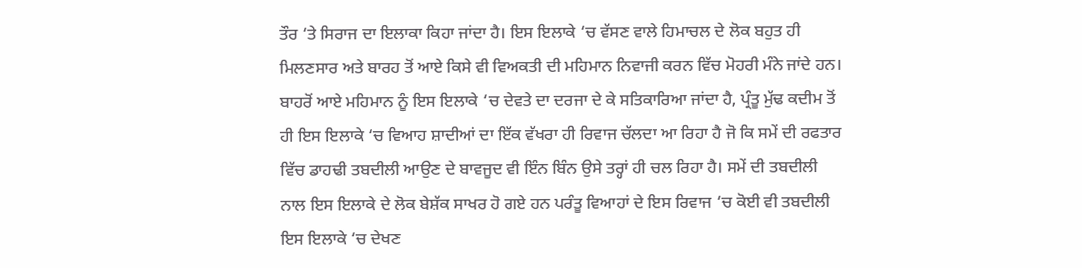ਤੌਰ ‘ਤੇ ਸਿਰਾਜ ਦਾ ਇਲਾਕਾ ਕਿਹਾ ਜਾਂਦਾ ਹੈ। ਇਸ ਇਲਾਕੇ ‘ਚ ਵੱਸਣ ਵਾਲੇ ਹਿਮਾਚਲ ਦੇ ਲੋਕ ਬਹੁਤ ਹੀ ਮਿਲਣਸਾਰ ਅਤੇ ਬਾਰਹ ਤੋਂ ਆਏ ਕਿਸੇ ਵੀ ਵਿਅਕਤੀ ਦੀ ਮਹਿਮਾਨ ਨਿਵਾਜੀ ਕਰਨ ਵਿੱਚ ਮੋਹਰੀ ਮੰਨੇ ਜਾਂਦੇ ਹਨ। ਬਾਹਰੋਂ ਆਏ ਮਹਿਮਾਨ ਨੂੰ ਇਸ ਇਲਾਕੇ ‘ਚ ਦੇਵਤੇ ਦਾ ਦਰਜਾ ਦੇ ਕੇ ਸਤਿਕਾਰਿਆ ਜਾਂਦਾ ਹੈ, ਪ੍ਰੰਤੂ ਮੁੱਢ ਕਦੀਮ ਤੋਂ ਹੀ ਇਸ ਇਲਾਕੇ ‘ਚ ਵਿਆਹ ਸ਼ਾਦੀਆਂ ਦਾ ਇੱਕ ਵੱਖਰਾ ਹੀ ਰਿਵਾਜ ਚੱਲਦਾ ਆ ਰਿਹਾ ਹੈ ਜੋ ਕਿ ਸਮੇਂ ਦੀ ਰਫਤਾਰ ਵਿੱਚ ਡਾਹਢੀ ਤਬਦੀਲੀ ਆਉਣ ਦੇ ਬਾਵਜੂਦ ਵੀ ਇੰਨ ਬਿੰਨ ਉਸੇ ਤਰ੍ਹਾਂ ਹੀ ਚਲ ਰਿਹਾ ਹੈ। ਸਮੇਂ ਦੀ ਤਬਦੀਲੀ ਨਾਲ ਇਸ ਇਲਾਕੇ ਦੇ ਲੋਕ ਬੇਸ਼ੱਕ ਸਾਖਰ ਹੋ ਗਏ ਹਨ ਪਰੰਤੂ ਵਿਆਹਾਂ ਦੇ ਇਸ ਰਿਵਾਜ ‘ਚ ਕੋਈ ਵੀ ਤਬਦੀਲੀ ਇਸ ਇਲਾਕੇ ‘ਚ ਦੇਖਣ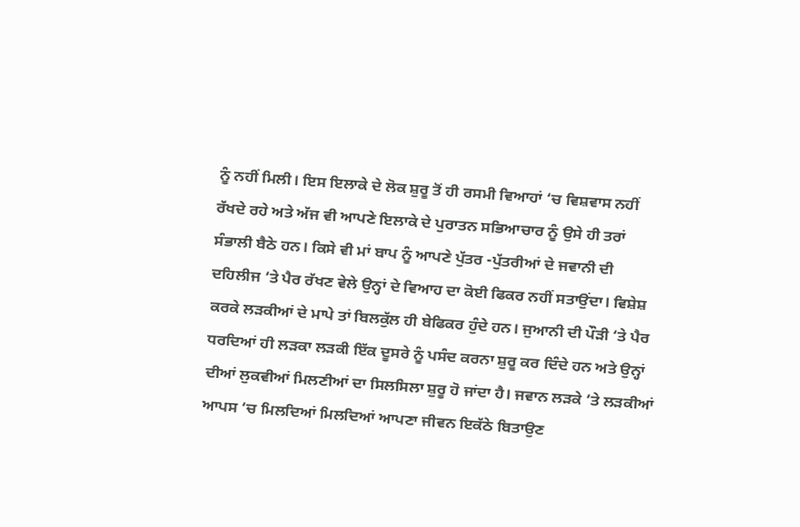ਨੂੰ ਨਹੀਂ ਮਿਲੀ। ਇਸ ਇਲਾਕੇ ਦੇ ਲੋਕ ਸ਼ੁਰੂ ਤੋਂ ਹੀ ਰਸਮੀ ਵਿਆਹਾਂ ‘ਚ ਵਿਸ਼ਵਾਸ ਨਹੀਂ ਰੱਖਦੇ ਰਹੇ ਅਤੇ ਅੱਜ ਵੀ ਆਪਣੇ ਇਲਾਕੇ ਦੇ ਪੁਰਾਤਨ ਸਭਿਆਚਾਰ ਨੂੰ ਉਸੇ ਹੀ ਤਰਾਂ ਸੰਭਾਲੀ ਬੈਠੇ ਹਨ। ਕਿਸੇ ਵੀ ਮਾਂ ਬਾਪ ਨੂੰ ਆਪਣੇ ਪੁੱਤਰ -ਪੁੱਤਰੀਆਂ ਦੇ ਜਵਾਨੀ ਦੀ ਦਹਿਲੀਜ ‘ਤੇ ਪੈਰ ਰੱਖਣ ਵੇਲੇ ਉਨ੍ਹਾਂ ਦੇ ਵਿਆਹ ਦਾ ਕੋਈ ਫਿਕਰ ਨਹੀਂ ਸਤਾਉਂਦਾ। ਵਿਸ਼ੇਸ਼ ਕਰਕੇ ਲੜਕੀਆਂ ਦੇ ਮਾਪੇ ਤਾਂ ਬਿਲਕੁੱਲ ਹੀ ਬੇਫਿਕਰ ਹੁੰਦੇ ਹਨ। ਜੁਆਨੀ ਦੀ ਪੌੜੀ ‘ਤੇ ਪੈਰ ਧਰਦਿਆਂ ਹੀ ਲੜਕਾ ਲੜਕੀ ਇੱਕ ਦੂਸਰੇ ਨੂੰ ਪਸੰਦ ਕਰਨਾ ਸ਼ੁਰੂ ਕਰ ਦਿੰਦੇ ਹਨ ਅਤੇ ਉਨ੍ਹਾਂ ਦੀਆਂ ਲੁਕਵੀਆਂ ਮਿਲਣੀਆਂ ਦਾ ਸਿਲਸਿਲਾ ਸ਼ੁਰੂ ਹੋ ਜਾਂਦਾ ਹੈ। ਜਵਾਨ ਲੜਕੇ ‘ਤੇ ਲੜਕੀਆਂ ਆਪਸ ‘ਚ ਮਿਲਦਿਆਂ ਮਿਲਦਿਆਂ ਆਪਣਾ ਜੀਵਨ ਇਕੱਠੇ ਬਿਤਾਉਣ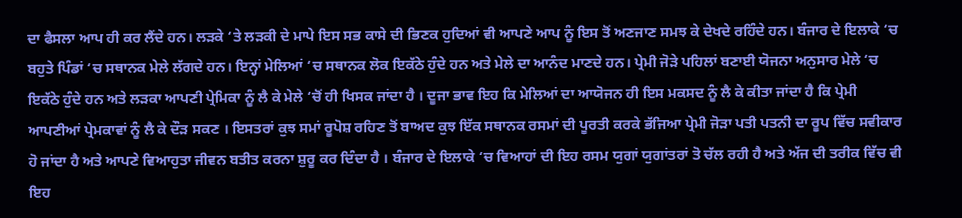ਦਾ ਫੈਸਲਾ ਆਪ ਹੀ ਕਰ ਲੈਂਦੇ ਹਨ। ਲੜਕੇ ‘ਤੇ ਲੜਕੀ ਦੇ ਮਾਪੇ ਇਸ ਸਭ ਕਾਸੇ ਦੀ ਭਿਣਕ ਹੁਦਿਆਂ ਵੀ ਆਪਣੇ ਆਪ ਨੂੰ ਇਸ ਤੋਂ ਅਣਜਾਣ ਸਮਝ ਕੇ ਦੇਖਦੇ ਰਹਿੰਦੇ ਹਨ। ਬੰਜਾਰ ਦੇ ਇਲਾਕੇ ‘ਚ ਬਹੁਤੇ ਪਿੰਡਾਂ ‘ਚ ਸਥਾਨਕ ਮੇਲੇ ਲੱਗਦੇ ਹਨ। ਇਨ੍ਹਾਂ ਮੇਲਿਆਂ ‘ਚ ਸਥਾਨਕ ਲੋਕ ਇਕੱਠੇ ਹੁੰਦੇ ਹਨ ਅਤੇ ਮੇਲੇ ਦਾ ਆਨੰਦ ਮਾਣਦੇ ਹਨ। ਪ੍ਰੇਮੀ ਜੋੜੇ ਪਹਿਲਾਂ ਬਣਾਈ ਯੋਜਨਾ ਅਨੁਸਾਰ ਮੇਲੇ ‘ਚ ਇਕੱਠੇ ਹੁੰਦੇ ਹਨ ਅਤੇ ਲੜਕਾ ਆਪਣੀ ਪ੍ਰੇਮਿਕਾ ਨੂੰ ਲੈ ਕੇ ਮੇਲੇ ‘ਚੋਂ ਹੀ ਖਿਸਕ ਜਾਂਦਾ ਹੈ । ਦੂਜਾ ਭਾਵ ਇਹ ਕਿ ਮੇਲਿਆਂ ਦਾ ਆਯੋਜਨ ਹੀ ਇਸ ਮਕਸਦ ਨੂੰ ਲੈ ਕੇ ਕੀਤਾ ਜਾਂਦਾ ਹੈ ਕਿ ਪ੍ਰੇਮੀ ਆਪਣੀਆਂ ਪ੍ਰੇਮਕਾਵਾਂ ਨੂੰ ਲੈ ਕੇ ਦੌੜ ਸਕਣ । ਇਸਤਰਾਂ ਕੁਝ ਸਮਾਂ ਰੂਪੋਸ਼ ਰਹਿਣ ਤੋਂ ਬਾਅਦ ਕੁਝ ਇੱਕ ਸਥਾਨਕ ਰਸਮਾਂ ਦੀ ਪੂਰਤੀ ਕਰਕੇ ਭੱਜਿਆ ਪ੍ਰੇਮੀ ਜੋੜਾ ਪਤੀ ਪਤਨੀ ਦਾ ਰੂਪ ਵਿੱਚ ਸਵੀਕਾਰ ਹੋ ਜਾਂਦਾ ਹੈ ਅਤੇ ਆਪਣੇ ਵਿਆਹੁਤਾ ਜੀਵਨ ਬਤੀਤ ਕਰਨਾ ਸ਼ੁਰੂ ਕਰ ਦਿੰਦਾ ਹੈ । ਬੰਜਾਰ ਦੇ ਇਲਾਕੇ ‘ਚ ਵਿਆਹਾਂ ਦੀ ਇਹ ਰਸਮ ਯੁਗਾਂ ਯੁਗਾਂਤਰਾਂ ਤੋ ਚੱਲ ਰਹੀ ਹੈ ਅਤੇ ਅੱਜ ਦੀ ਤਰੀਕ ਵਿੱਚ ਵੀ ਇਹ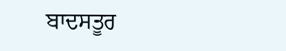ਬਾਦਸਤੂਰ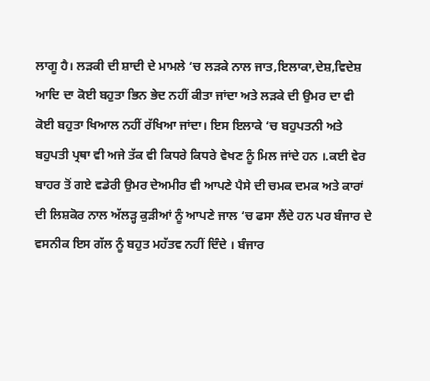ਲਾਗੂ ਹੈ। ਲੜਕੀ ਦੀ ਸ਼ਾਦੀ ਦੇ ਮਾਮਲੇ ‘ਚ ਲੜਕੇ ਨਾਲ ਜਾਤ,ਇਲਾਕਾ,ਦੇਸ਼,ਵਿਦੇਸ਼ ਆਦਿ ਦਾ ਕੋਈ ਬਹੁਤਾ ਭਿਨ ਭੇਦ ਨਹੀਂ ਕੀਤਾ ਜਾਂਦਾ ਅਤੇ ਲੜਕੇ ਦੀ ਉਮਰ ਦਾ ਵੀ ਕੋਈ ਬਹੁਤਾ ਖਿਆਲ ਨਹੀਂ ਰੱਖਿਆ ਜਾਂਦਾ। ਇਸ ਇਲਾਕੇ ‘ਚ ਬਹੁਪਤਨੀ ਅਤੇ ਬਹੁਪਤੀ ਪ੍ਰਥਾ ਵੀ ਅਜੇ ਤੱਕ ਵੀ ਕਿਧਰੇ ਕਿਧਰੇ ਵੇਖਣ ਨੂੰ ਮਿਲ ਜਾਂਦੇ ਹਨ ।.ਕਈ ਵੇਰ ਬਾਹਰ ਤੋਂ ਗਏ ਵਡੇਰੀ ਉਮਰ ਦੇਅਮੀਰ ਵੀ ਆਪਣੇ ਪੈਸੇ ਦੀ ਚਮਕ ਦਮਕ ਅਤੇ ਕਾਰਾਂ ਦੀ ਲਿਸ਼ਕੋਰ ਨਾਲ ਅੱਲੜ੍ਹ ਕੁੜੀਆਂ ਨੂੰ ਆਪਣੇ ਜਾਲ ‘ਚ ਫਸਾ ਲੈਂਦੇ ਹਨ ਪਰ ਬੰਜਾਰ ਦੇ ਵਸਨੀਕ ਇਸ ਗੱਲ ਨੂੰ ਬਹੁਤ ਮਹੱਤਵ ਨਹੀਂ ਦਿੰਦੇ । ਬੰਜਾਰ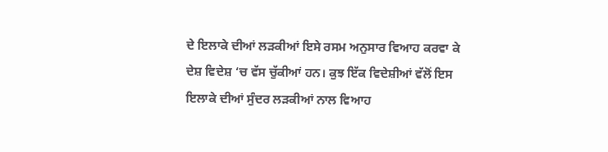ਦੇ ਇਲਾਕੇ ਦੀਆਂ ਲੜਕੀਆਂ ਇਸੇ ਰਸਮ ਅਨੁਸਾਰ ਵਿਆਹ ਕਰਵਾ ਕੇ ਦੇਸ਼ ਵਿਦੇਸ਼ ‘ਚ ਵੱਸ ਚੁੱਕੀਆਂ ਹਨ। ਕੁਝ ਇੱਕ ਵਿਦੇਸ਼ੀਆਂ ਵੱਲੋਂ ਇਸ ਇਲਾਕੇ ਦੀਆਂ ਸੁੰਦਰ ਲੜਕੀਆਂ ਨਾਲ ਵਿਆਹ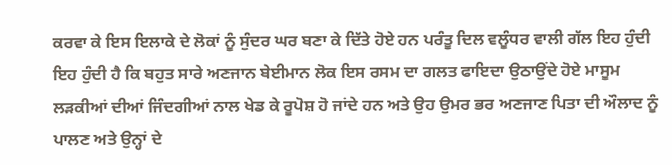ਕਰਵਾ ਕੇ ਇਸ ਇਲਾਕੇ ਦੇ ਲੋਕਾਂ ਨੂੰ ਸੁੰਦਰ ਘਰ ਬਣਾ ਕੇ ਦਿੱਤੇ ਹੋਏ ਹਨ ਪਰੰਤੂ ਦਿਲ ਵਲੂੰਧਰ ਵਾਲੀ ਗੱਲ ਇਹ ਹੁੰਦੀ ਇਹ ਹੁੰਦੀ ਹੈ ਕਿ ਬਹੁਤ ਸਾਰੇ ਅਣਜਾਨ ਬੇਈਮਾਨ ਲੋਕ ਇਸ ਰਸਮ ਦਾ ਗਲਤ ਫਾਇਦਾ ਉਠਾਉਂਦੇ ਹੋਏ ਮਾਸੂਮ ਲੜਕੀਆਂ ਦੀਆਂ ਜਿੰਦਗੀਆਂ ਨਾਲ ਖੇਡ ਕੇ ਰੂਪੋਸ਼ ਹੋ ਜਾਂਦੇ ਹਨ ਅਤੇ ਉਹ ਉਮਰ ਭਰ ਅਣਜਾਣ ਪਿਤਾ ਦੀ ਔਲਾਦ ਨੂੰ ਪਾਲਣ ਅਤੇ ਉਨ੍ਹਾਂ ਦੇ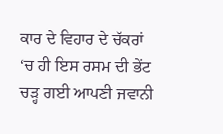ਕਾਰ ਦੇ ਵਿਹਾਰ ਦੇ ਚੱਕਰਾਂ ‘ਚ ਹੀ ਇਸ ਰਸਮ ਦੀ ਭੇਂਟ ਚੜ੍ਹ ਗਈ ਆਪਣੀ ਜਵਾਨੀ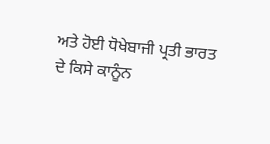ਅਤੇ ਹੋਈ ਧੋਖੇਬਾਜੀ ਪ੍ਰਤੀ ਭਾਰਤ ਦੇ ਕਿਸੇ ਕਾਨੂੰਨ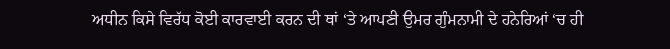ਅਧੀਨ ਕਿਸੇ ਵਿਰੱਧ ਕੋਈ ਕਾਰਵਾਈ ਕਰਨ ਦੀ ਥਾਂ ‘ਤੇ ਆਪਣੀ ਉਮਰ ਗੁੰਮਨਾਮੀ ਦੇ ਹਨੇਰਿਆਂ ‘ਚ ਹੀ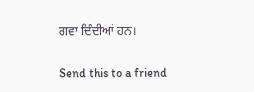ਗਵਾ ਦਿੰਦੀਆਂ ਹਨ।

Send this to a friend